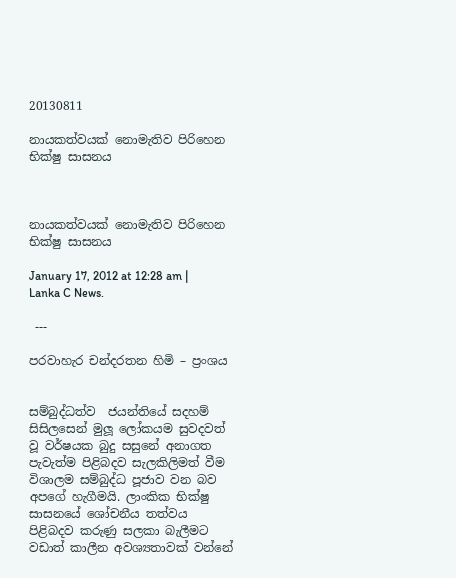20130811

නායකත්වයක් නොමැතිව පිරිහෙන භික්ෂු සාසනය



නායකත්වයක් නොමැතිව පිරිහෙන භික්ෂු සාසනය

January 17, 2012 at 12:28 am | Lanka C News.

 ---

පරවාහැර චන්දරතන හිමි – ප්‍රංශය


සම්බුද්ධත්ව  ජයන්තියේ සදහම් සිසිලසෙන් මුලූ ලෝකයම සුවදවත් වූ වර්ෂයක බුදු සසුනේ අනාගත පැවැත්ම පිළිබදව සැලකිලිමත් වීම විශාලම සම්බුද්ධ පූජාව වන බව අපගේ හැගීමයි. ලාංකික භික්ෂු සාසනයේ ශෝචනීය තත්වය පිළිබදව කරුණු සලකා බැලීමට වඩාත් කාලීන අවශ්‍යතාවක් වන්නේ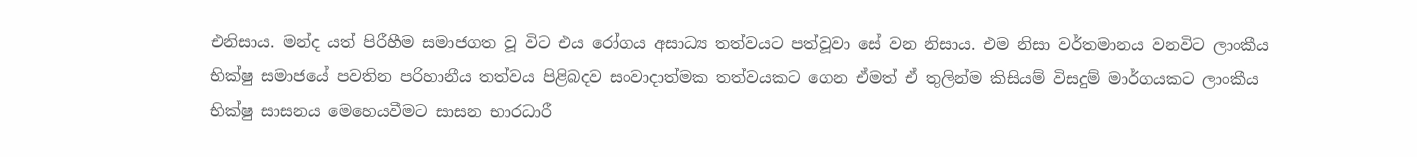එනිසාය. මන්ද යත් පිරීහීම සමාජගත වූ විට එය රෝගය අසාධ්‍ය තත්වයට පත්වූවා සේ වන නිසාය. එම නිසා වර්තමානය වනවිට ලාංකීය භික්ෂු සමාජයේ පවතින පරිහානීය තත්වය පිළිබදව සංවාදාත්මක තත්වයකට ගෙන ඒමත් ඒ තුලින්ම කිසියම් විසදුම් මාර්ගයකට ලාංකීය භික්ෂු සාසනය මෙහෙයවීමට සාසන භාරධාරී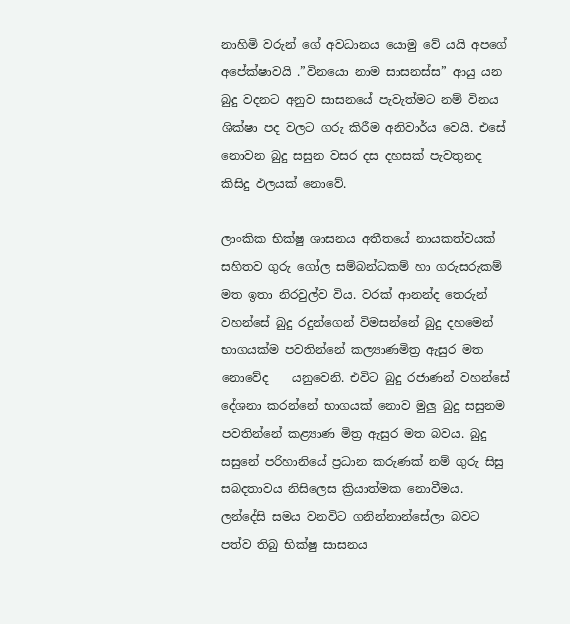නාහිමි වරුන් ගේ අවධානය යොමු වේ යයි අපගේ අපේක්ෂාවයි .”විනයො නාම සාසනස්ස” ආයු යන බුදු වදනට අනුව සාසනයේ පැවැත්මට නම් විනය ශික්ෂා පද වලට ගරු කිරීම අනිවාර්ය වෙයි. එසේ නොවන බුදු සසුන වසර දස දහසක් පැවතුනද කිසිදු ඵලයක් නොවේ.

ලාංකික භික්ෂු ශාසනය අතීතයේ නායකත්වයක් සහිතව ගුරු ගෝල සම්බන්ධකම් හා ගරුසරුකම් මත ඉතා නිරවුල්ව විය. වරක් ආනන්ද තෙරුන් වහන්සේ බුදු රදුන්ගෙන් විමසන්නේ බුදු දහමෙන් භාගයක්ම පවතින්නේ කල්‍යාණමිත්‍ර ඇසුර මත නොවේද    යනුවෙනි. එවිට බුදු රජාණන් වහන්සේ දේශනා කරන්නේ භාගයක් නොව මුලු බුදු සසුනම පවතින්නේ කළ්‍යාණ මිත්‍ර ඇසුර මත බවය. බුදු සසුනේ පරිහානියේ ප්‍රධාන කරුණක් නම් ගුරු සිසු සබදතාවය නිසිලෙස ක්‍රියාත්මක නොවීමය. ලන්දේසි සමය වනවිට ගනින්නාන්සේලා බවට පත්ව තිබු භික්ෂු සාසනය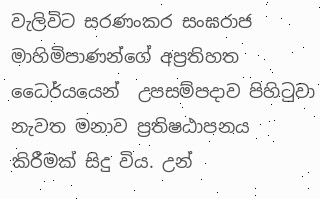වැලිවිට සරණංකර සංඝරාජ මාහිමිපාණන්ගේ අප්‍රතිහත ධෛර්යයෙන්  උපසම්පදාව පිහිටුවා නැවත මනාව ප්‍රතිෂඨාපනය කිරීමක් සිදු විය. උන්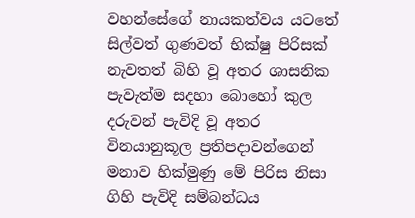වහන්සේගේ නායකත්වය යටතේ සිල්වත් ගුණවත් භික්ෂු පිරිසක් නැවතත් බිහි වූ අතර ශාසනික පැවැත්ම සදහා බොහෝ කුල දරුවන් පැවිදි වූ අතර විනයානුකූල ප්‍රතිපදාවන්ගෙන් මනාව හික්මුණු මේ පිරිස නිසා ගිහි පැවිදි සම්බන්ධය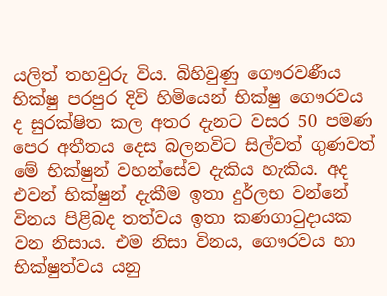යලිත් තහවුරු විය. බිහිවුණු ගෞරවණීය භික්ෂු පරපුර දිවි හිමියෙන් භික්ෂු ගෞරවය ද සුරක්ෂිත කල අතර දැනට වසර 50 පමණ පෙර අතීතය දෙස බලනවිට සිල්වත් ගුණවත් මේ භික්ෂුන් වහන්සේව දැකිය හැකිය. අද එවන් භික්ෂුන් දැකීම ඉතා දුර්ලභ වන්නේ විනය පිළිබද තත්වය ඉතා කණගාටුදායක වන නිසාය. එම නිසා විනය, ගෞරවය හා භික්ෂුත්වය යනු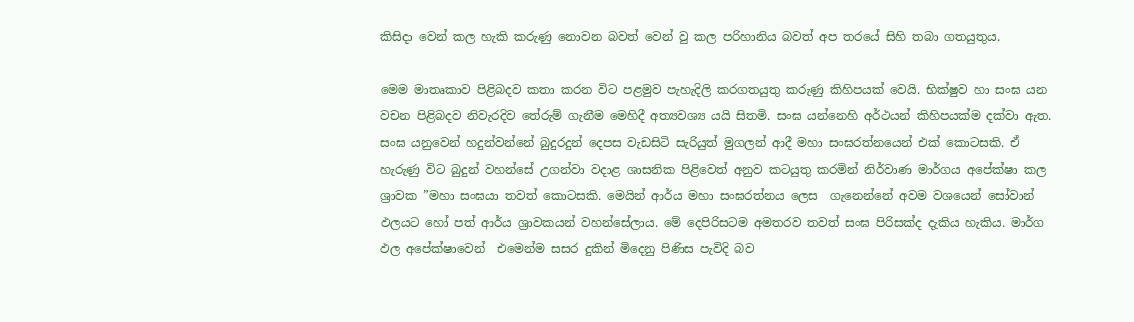කිසිදා වෙන් කල හැකි කරුණු නොවන බවත් වෙන් වු කල පරිහානිය බවත් අප තරයේ සිහි තබා ගතයුතුය.

මෙම මාතෘකාව පිළිබදව කතා කරන විට පළමුව පැහැදිලි කරගතයුතු කරුණු කිහිපයක් වෙයි. භික්ෂුව හා සංඝ යන වචන පිළිබදව නිවැරදිව තේරුම් ගැනීම මෙහිදී අත්‍යවශ්‍ය යයි සිතමි. සංඝ යන්නෙහි අර්ථයන් කිහිපයක්ම දක්වා ඇත. සංඝ යනුවෙන් හදුන්වන්නේ බුදුරදුන් දෙපස වැඩසිටි සැරියුත් මුගලන් ආදී මහා සංඝරත්නයෙන් එක් කොටසකි. ඒ හැරුණු විට බුදුන් වහන්සේ උගන්වා වදාළ ශාසනික පිළිවෙත් අනුව කටයුතු කරමින් නිර්වාණ මාර්ගය අපේක්ෂා කල ශ්‍රාවක ”මහා සංඝයා තවත් කොටසකි. මෙයින් ආර්ය මහා සංඝරත්නය ලෙස  ගැනෙන්නේ අවම වශයෙන් සෝවාන් ඵලයට හෝ පත් ආර්ය ශ්‍රාවකයන් වහන්සේලාය. මේ දෙපිරිසටම අමතරව තවත් සංඝ පිරිසක්ද දැකිය හැකිය. මාර්ග ඵල අපේක්ෂාවෙන්  එමෙන්ම සසර දුකින් මිදෙනු පිණිස පැවිදි බව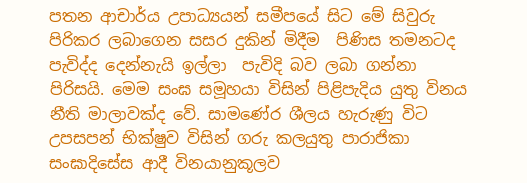පතන ආචාර්ය උපාධ්‍යයන් සමීපයේ සිට මේ සිවුරු පිරිකර ලබාගෙන සසර දුකින් මිදීම  පිණිස තමනටද පැවිද්ද දෙන්නැයි ඉල්ලා  පැවිදි බව ලබා ගන්නා පිරිසයි. මෙම සංඝ සමූහයා විසින් පිළිපැදිය යුතු විනය නීති මාලාවක්ද වේ. සාමණේර ශීලය හැරුණු විට උපසපන් භික්ෂුව විසින් ගරු කලයුතු පාරාජිකා සංඝාදිසේස ආදී විනයානුකූලව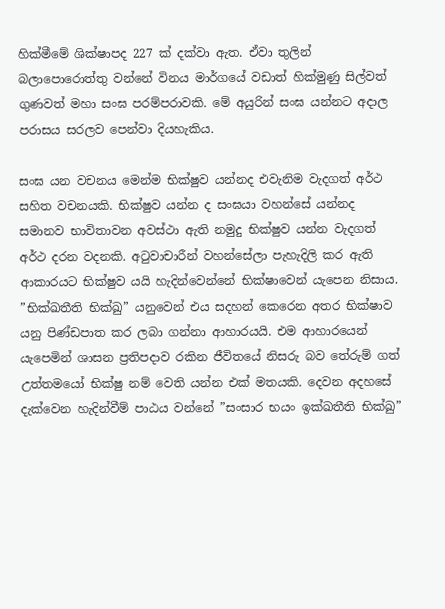හික්මීමේ ශික්ෂාපද 227 ක් දක්වා ඇත. ඒවා තුලින් බලාපොරොත්තු වන්නේ විනය මාර්ගයේ වඩාත් හික්මුණු සිල්වත් ගුණවත් මහා සංඝ පරම්පරාවකි. මේ අයුරින් සංඝ යන්නට අදාල පරාසය සරලව පෙන්වා දියහැකිය.

සංඝ යන වචනය මෙන්ම භික්ෂුව යන්නද එවැනිම වැදගත් අර්ථ සහිත වචනයකි. භික්ෂුව යන්න ද සංඝයා වහන්සේ යන්නද සමානව භාවිතාවන අවස්ථා ඇති නමුදු භික්ෂුව යන්න වැදගත් අර්ථ දරන වදනකි. අටුවාචාරීන් වහන්සේලා පැහැදිලි කර ඇති ආකාරයට භික්ෂුව යයි හැදින්වෙන්නේ භික්ෂාවෙන් යැපෙන නිසාය. ”භික්ඛතීති භික්ඛු” යනුවෙන් එය සදහන් කෙරෙන අතර භික්ෂාව යනු පිණ්ඩපාත කර ලබා ගන්නා ආහාරයයි. එම ආහාරයෙන් යැපෙමින් ශාසන ප්‍රතිපදාව රකින ජීවිතයේ නිසරු බව තේරුම් ගත් උත්තමයෝ භික්ෂු නම් වෙති යන්න එක් මතයකි. දෙවන අදහසේ දැක්වෙන හැදින්වීම් පාඨය වන්නේ ”සංසාර භයං ඉක්ඛතීති භික්ඛු”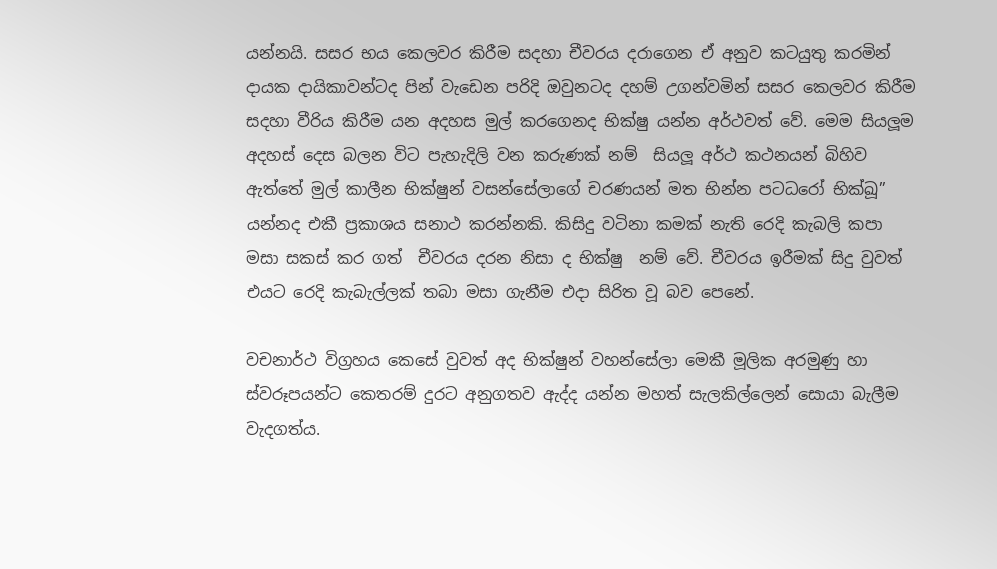යන්නයි. සසර භය කෙලවර කිරීම සදහා චීවරය දරාගෙන ඒ අනුව කටයුතු කරමින් දායක දායිකාවන්ටද පින් වැඩෙන පරිදි ඔවුනටද දහම් උගන්වමින් සසර කෙලවර කිරීම සදහා වීරිය කිරීම යන අදහස මුල් කරගෙනද භික්ෂු යන්න අර්ථවත් වේ. මෙම සියලූම අදහස් දෙස බලන විට පැහැදිලි වන කරුණක් නම්  සියලූ අර්ථ කථනයන් බිහිව ඇත්තේ මුල් කාලීන භික්ෂුන් වසන්සේලාගේ චරණයන් මත භින්න පටධරෝ භික්ඛූ” යන්නද එකී ප්‍රකාශය සනාථ කරන්නකි. කිසිදු වටිනා කමක් නැති රෙදි කැබලි කපා මසා සකස් කර ගත්  චීවරය දරන නිසා ද භික්ෂු  නම් වේ. චීවරය ඉරීමක් සිදු වුවත් එයට රෙදි කැබැල්ලක් තබා මසා ගැනීම එදා සිරිත වූ බව පෙනේ.

වචනාර්ථ විග්‍රහය කෙසේ වුවත් අද භික්ෂුන් වහන්සේලා මෙකී මූලික අරමුණු හා ස්වරූපයන්ට කෙතරම් දුරට අනුගතව ඇද්ද යන්න මහත් සැලකිල්ලෙන් සොයා බැලීම වැදගත්ය.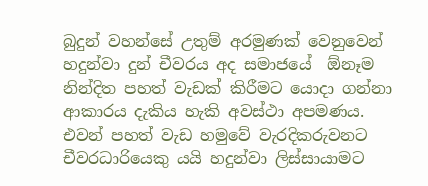බුදුන් වහන්සේ උතුම් අරමුණක් වෙනුවෙන් හදුන්වා දුන් චීවරය අද සමාජයේ  ඕනෑම නින්දිත පහත් වැඩක් කිරීමට යොදා ගන්නා ආකාරය දැකිය හැකි අවස්ථා අපමණය. එවන් පහත් වැඩ හමුවේ වැරදිකරුවනට චීවරධාරියෙකු යයි හදුන්වා ලිස්සායාමට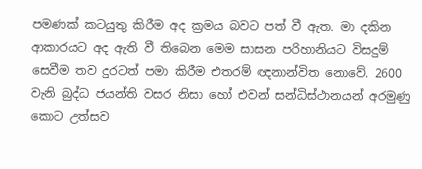පමණක් කටයුතු කිරීම අද ක්‍රමය බවට පත් වී ඇත. මා දකින ආකාරයට අද ඇති වී තිබෙන මෙම සාසන පරිහානියට විසදුම් සෙවීම තව දුරටත් පමා කිරීම එතරම් ඥනාන්විත නොවේ. 2600 වැනි බුද්ධ ජයන්ති වසර නිසා හෝ එවන් සන්ධිස්ථානයන් අරමුණු කොට උත්සව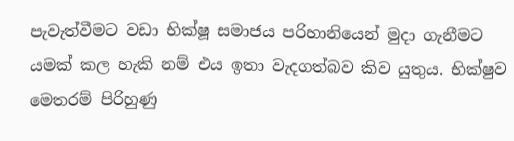පැවැත්වීමට වඩා භික්ෂූ සමාජය පරිහානියෙන් මුදා ගැනීමට යමක් කල හැකි නම් එය ඉතා වැදගත්බව කිව යුතුය. භික්ෂුව මෙතරම් පිරිහුණු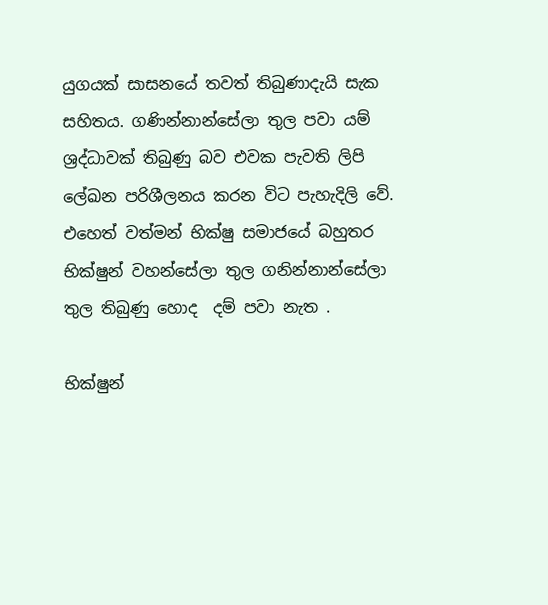යුගයක් සාසනයේ තවත් තිබුණාදැයි සැක සහිතය. ගණින්නාන්සේලා තුල පවා යම්  ශ්‍රද්ධාවක් තිබුණු බව එවක පැවති ලිපි ලේඛන පරිශීලනය කරන විට පැහැදිලි වේ. එහෙත් වත්මන් භික්ෂු සමාජයේ බහුතර භික්ෂුන් වහන්සේලා තුල ගනින්නාන්සේලා තුල තිබුණු හොද  දම් පවා නැත .

භික්ෂුන්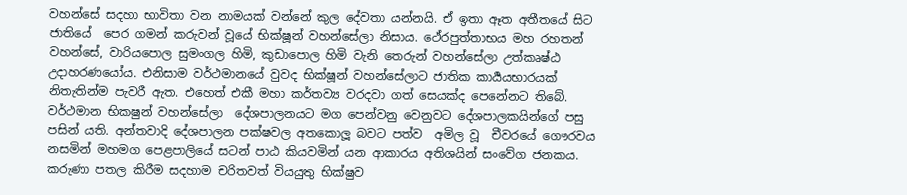වහන්සේ සදහා භාවිතා වන නාමයක් වන්නේ කුල දේවතා යන්නයි. ඒ ඉතා ඈත අතීතයේ සිට ජාතියේ  පෙර ගමන් කරුවන් වූයේ භික්ෂූන් වහන්සේලා නිසාය. ථේරපුත්තාභය මහ රහතන් වහන්සේ, වාරියපොල සුමංගල හිමි, කුඩාපොල හිමි වැනි තෙරුන් වහන්සේලා උත්කෘෂ්ඨ උදාහරණයෝය. එනිසාම වර්ථමානයේ වුවද භික්ෂූන් වහන්සේලාට ජාතික කාර්‍යයභාරයක් නිතැතින්ම පැවරී ඇත. එහෙත් එකී මහා කර්තව්‍ය වරදවා ගත් සෙයක්ද පෙනේනට තිබේ. වර්ථමාන භිකෂුන් වහන්සේලා  දේශපාලනයට මග පෙන්වනු වෙනුවට දේශපාලකයින්ගේ පසු පසින් යති. අන්තවාදි දේශපාලන පක්ෂවල අතකොලූ බවට පත්ව  අමිල වූ  චීවරයේ ගෞරවය නසමින් මහමග පෙළපාලියේ සටන් පාඨ කියවමින් යන ආකාරය අතිශයින් සංවේග ජනකය. කරුණා පතල කිරීම සදහාම චරිතවත් වියයුතු භික්ෂුව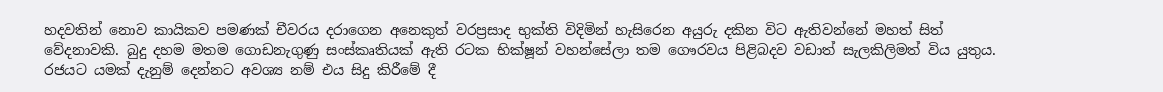හදවතින් නොව කායිකව පමණක් චීවරය දරාගෙන අනෙකුත් වරප්‍රසාද භුක්ති විදිමින් හැසිරෙන අයුරු දකින විට ඇතිවන්නේ මහත් සිත් වේදනාවකි. බුදු දහම මතම ගොඩනැගුණු සංස්කෘතියක් ඇති රටක භික්ෂූන් වහන්සේලා තම ගෞරවය පිළිබදව වඩාත් සැලකිලිමත් විය යුතුය. රජයට යමක් දැනුම් දෙන්නට අවශ්‍ය නම් එය සිදු කිරීමේ දී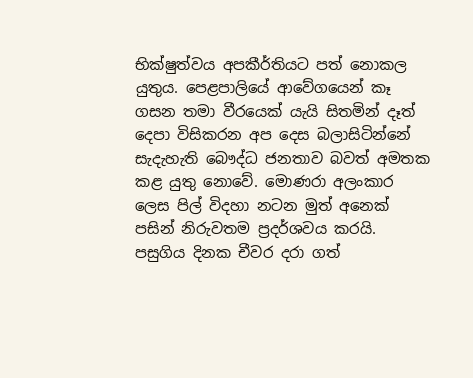භික්ෂුත්වය අපකීර්තියට පත් නොකල යුතුය. පෙළපාලියේ ආවේගයෙන් කෑ ගසන තමා වීරයෙක් යැයි සිතමින් දෑත් දෙපා විසිකරන අප දෙස බලාසිටින්නේ සැදැහැති බෞද්ධ ජනතාව බවත් අමතක කළ යුතු නොවේ. මොණරා අලංකාර ලෙස පිල් විදහා නටන මුත් අනෙක් පසින් නිරුවතම ප්‍රදර්ශවය කරයි. පසුගිය දිනක චීවර දරා ගත්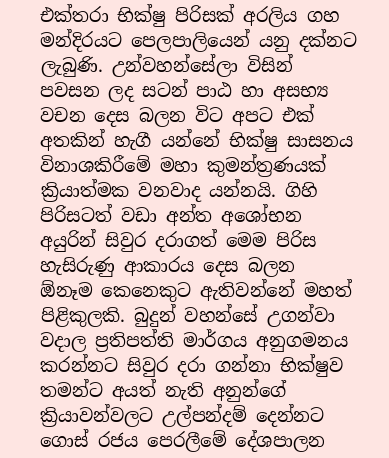එක්තරා භික්ෂු පිරිසක් අරලිය ගහ මන්දිරයට පෙලපාලියෙන් යනු දක්නට ලැබුණි. උන්වහන්සේලා විසින් පවසන ලද සටන් පාඨ හා අසභ්‍ය වචන දෙස බලන විට අපට එක් අතකින් හැගී යන්නේ භික්ෂු සාසනය විනාශකිරීමේ මහා කුමන්ත්‍රණයක් ක්‍රියාත්මක වනවාද යන්නයි. ගිහි පිරිසටත් වඩා අන්ත අශෝභන අයුරින් සිවුර දරාගත් මෙම පිරිස  හැසිරුණු ආකාරය දෙස බලන  ඕනෑම කෙනෙකුට ඇතිවන්නේ මහත් පිළිකුලකි. බුදුන් වහන්සේ උගන්වා වදාල ප්‍රතිපත්ති මාර්ගය අනුගමනය කරන්නට සිවුර දරා ගන්නා භික්ෂුව තමන්ට අයත් නැති අනුන්ගේ ක්‍රියාවන්වලට උල්පන්දම් දෙන්නට ගොස් රජය පෙරලීමේ දේශපාලන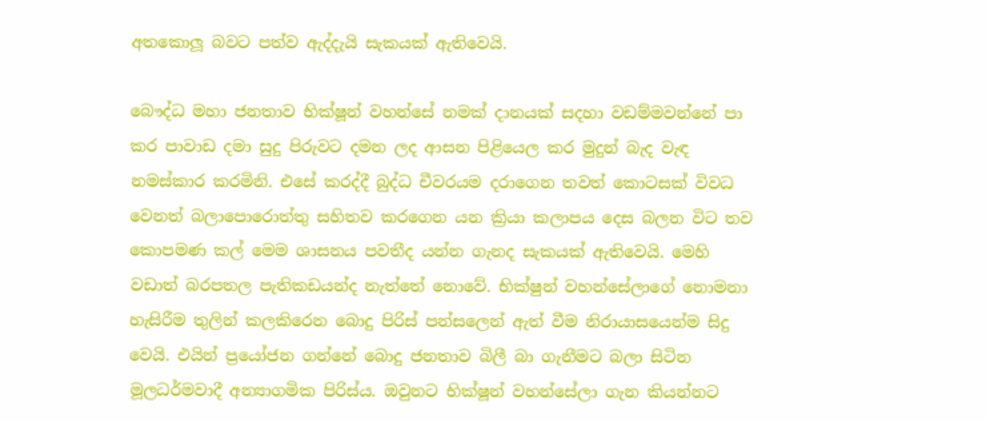අතකොලූ බවට පත්ව ඇද්දැයි සැකයක් ඇතිවෙයි.

බෞද්ධ මහා ජනතාව භික්ෂූන් වහන්සේ නමක් දානයක් සදහා වඩම්මවන්නේ පා කර පාවාඩ දමා සුදු පිරුවට දමන ලද ආසන පිළියෙල කර මුදුන් බැද වැඳ නමස්කාර කරමිනි. එසේ කරද්දී බුද්ධ චීවරයම දරාගෙන තවත් කොටසක් විවධ වෙනත් බලාපොරොත්තු සහිතව කරගෙන යන ක්‍රියා කලාපය දෙස බලන විට තව කොපමණ කල් මෙම ශාසනය පවතීද යන්න ගැනද සැකයක් ඇතිවෙයි. මෙහි වඩාත් බරපතල පැතිකඩයන්ද නැත්තේ නොවේ. භික්ෂුන් වහන්සේලාගේ නොමනා හැසිරීම තුලින් කලකිරෙන බොදු පිරිස් පන්සලෙන් ඇත් වීම නිරායාසයෙන්ම සිදු වෙයි. එයින් ප්‍රයෝජන ගන්නේ බොදු ජනතාව බිලී බා ගැනීමට බලා සිටින මූලධර්මවාදී අන්‍යාගමික පිරිස්ය. ඔවුනට භික්ෂූන් වහන්සේලා ගැන කියන්නට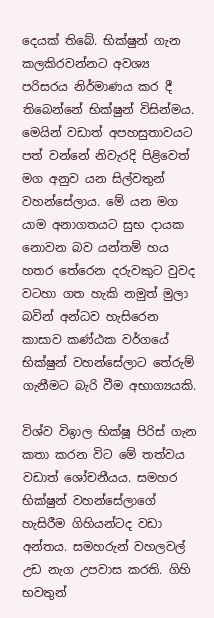දෙයක් තිබේ. භික්ෂුන් ගැන කලකිරවන්නට අවශ්‍ය පරිසරය නිර්මාණය කර දී තිබෙන්නේ භික්ෂුන් විසින්මය. මෙයින් වඩාත් අපහසුතාවයට පත් වන්නේ නිවැරදි පිළිවෙත් මග අනුව යන සිල්වතුන් වහන්සේලාය. මේ යන මග යාම අනාගතයට සුභ දායක නොවන බව යන්තම් හය හතර තේරෙන දරුවකුට වුවද වටහා ගත හැකි නමුත් මුලා බවින් අන්ධව හැසිරෙන කාසාව කණ්ඨක වර්ගයේ භික්ෂුන් වහන්සේලාට තේරුම් ගැනීමට බැරි වීම අභාග්‍යයකි.

විශ්ව විඉාල භික්ෂූ පිරිස් ගැන කතා කරන විට මේ තත්වය වඩාත් ශෝචනීයය. සමහර භික්ෂුන් වහන්සේලාගේ හැසිරීම ගිහියන්ටද වඩා අන්තය. සමහරුන් වහලවල් උඩ නැග උපවාස කරති. ගිහි භවතුන්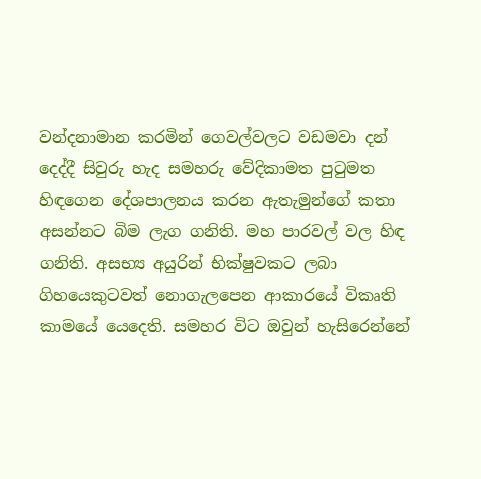වන්දනාමාන කරමින් ගෙවල්වලට වඩමවා දන් දෙද්දී සිවුරු හැද සමහරු වේදිකාමත පුටුමත හිඳගෙන දේශපාලනය කරන ඇතැමුන්ගේ කතා අසන්නට බිම ලැග ගනිති. මහ පාරවල් වල හිඳ ගනිති. අසභ්‍ය අයුරින් භික්ෂුවකට ලබා ගිහයෙකුටවත් නොගැලපෙන ආකාරයේ විකෘති කාමයේ යෙදෙති. සමහර විට ඔවුන් හැසිරෙන්නේ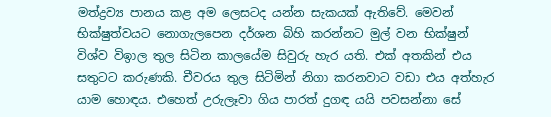මත්ද්‍රව්‍ය පානය කළ අම ලෙසටද යන්න සැකයක් ඇතිවේ. මෙවන් භික්ෂුත්වයට නොගැලපෙන දර්ශන බිහි කරන්නට මුල් වන භික්ෂුන් විශ්ව විඉාල තුල සිටින කාලයේම සිවුරු හැර යති. එක් අතකින් එය සතුටට කරුණකි. චීවරය තුල සිටිමින් නිගා කරනවාට වඩා එය අත්හැර යාම හොඳය. එහෙත් උරුලෑවා ගිය පාරත් දුගඳ යයි පවසන්නා සේ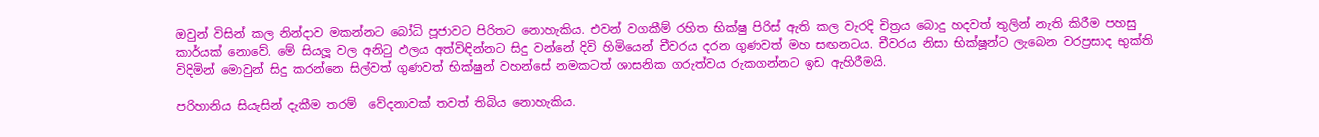ඔවුන් විසින් කල නින්දාව මකන්නට බෝධි පූජාවට පිරිතට නොහැකිය. එවන් වගකීම් රහිත භික්ෂු පිරිස් ඇති කල වැරදි චිත්‍රය බොදු හදවත් තුලින් නැති කිරීම පහසු කාර්යක් නොවේ. මේ සියලූ වල අනිටු ඵලය අත්විඳින්නට සිදු වන්නේ දිවි හිමියෙන් චීවරය දරන ගුණවත් මහ සඟනටය. චීවරය නිසා භික්ෂූන්ට ලැබෙන වරප්‍රසාද භුක්ති විදිමින් මොවුන් සිදු කරන්නෙ සිල්වත් ගුණවත් භික්ෂුන් වහන්සේ නමකටත් ශාසනික ගරුත්වය රුකගන්නට ඉඩ ඇහිරීමයි.

පරිහානිය සියැසින් දැකීම තරම්  වේදනාවක් තවත් තිබිය නොහැකිය.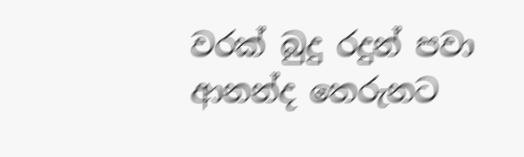වරක් බුදු රදුන් පවා ආනන්ද තෙරුනට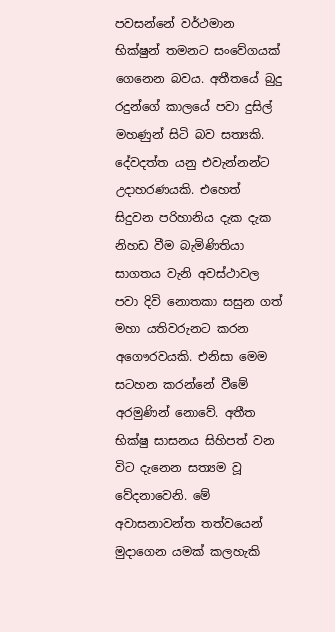පවසන්නේ වර්ථමාන භික්ෂුන් තමනට සංවේගයක් ගෙනෙන බවය. අතීතයේ බුදු රදුන්ගේ කාලයේ පවා දුසිල් මහණුන් සිටි බව සත්‍යකි. දේවදත්ත යනු එවැන්නන්ට උදාහරණයකි. එහෙත් සිදුවන පරිහානිය දැක දැක නිහඩ වීම බැමිණිතියා සාගතය වැනි අවස්ථාවල පවා දිවි නොතකා සසුන ගත් මහා යතිවරුනට කරන අගෞරවයකි. එනිසා මෙම සටහන කරන්නේ වීමේ අරමුණින් නොවේ. අතීත භික්ෂු සාසනය සිහිපත් වන විට දැනෙන සත්‍යම වූ වේදනාවෙනි. මේ අවාසනාවන්ත තත්වයෙන් මුදාගෙන යමක් කලහැකි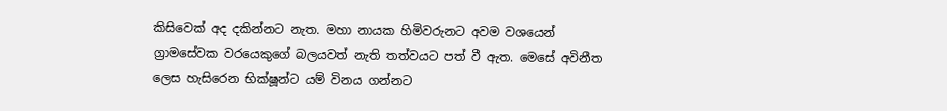කිසිවෙක් අද දකින්නට නැත. මහා නායක හිමිවරුනට අවම වශයෙන් ග්‍රාමසේවක වරයෙකුගේ බලයවත් නැති තත්වයට පත් වී ඇත. මෙසේ අවිනීත ලෙස හැසිරෙන භික්ෂූන්ට යම් විනය ගන්නට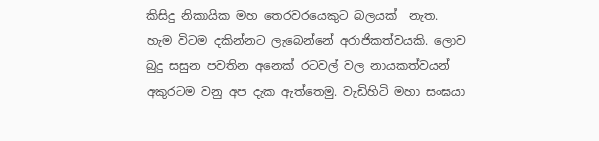කිසිදු නිකායික මහ තෙරවරයෙකුට බලයක්  නැත. හැම විටම දකින්නට ලැබෙන්නේ අරාජිකත්වයකි. ලොව බුදු සසුන පවතින අනෙක් රටවල් වල නායකත්වයන් අකුරටම වනු අප දැක ඇත්තෙමු. වැඩිහිටි මහා සංඝයා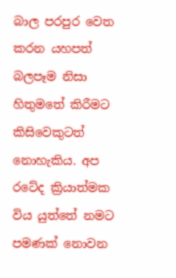බාල පරපුර වෙත කරන යහපත් බලපෑම නිසා හිතුමතේ කිරීමට කිසිවෙකුටත් නොහැකිය. අප රටේද ක්‍රියාත්මක විය යුත්තේ නමට පමණක් නොවන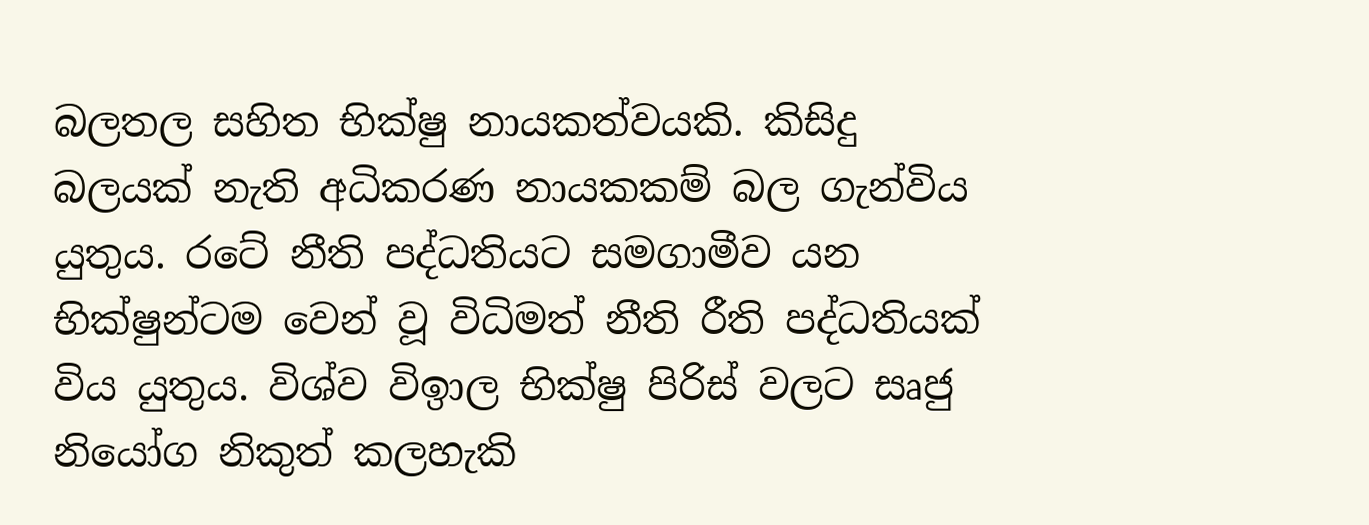බලතල සහිත භික්ෂු නායකත්වයකි. කිසිදු බලයක් නැති අධිකරණ නායකකම් බල ගැන්විය යුතුය. රටේ නීති පද්ධතියට සමගාමීව යන භික්ෂුන්ටම වෙන් වූ විධිමත් නීති රීති පද්ධතියක් විය යුතුය. විශ්ව විඉාල භික්ෂු පිරිස් වලට සෘජු නියෝග නිකුත් කලහැකි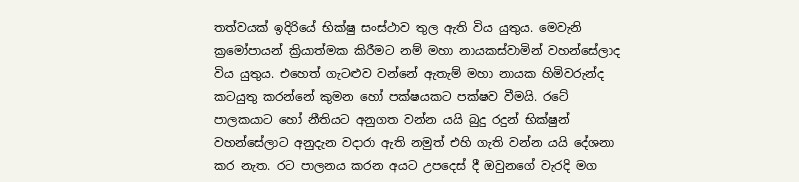තත්වයක් ඉදිරියේ භික්ෂු සංස්ථාව තුල ඇති විය යුතුය. මෙවැනි ක්‍රමෝපායන් ක්‍රියාත්මක කිරීමට නම් මහා නායකස්වාමින් වහන්සේලාද විය යුතුය. එහෙත් ගැටළුව වන්නේ ඇතැම් මහා නායක හිමිවරුන්ද කටයුතු කරන්නේ කුමන හෝ පක්ෂයකට පක්ෂව වීමයි. රටේ පාලකයාට හෝ නීතියට අනුගත වන්න යයි බුදු රදුන් භික්ෂුන් වහන්සේලාට අනුදැන වදාරා ඇති නමුත් එහි ගැති වන්න යයි දේශනා කර නැත. රට පාලනය කරන අයට උපදෙස් දී ඔවුනගේ වැරදි මග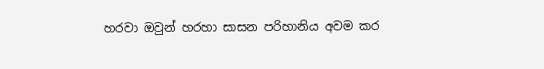හරවා ඔවුන් හරහා සාසන පරිහානිය අවම කර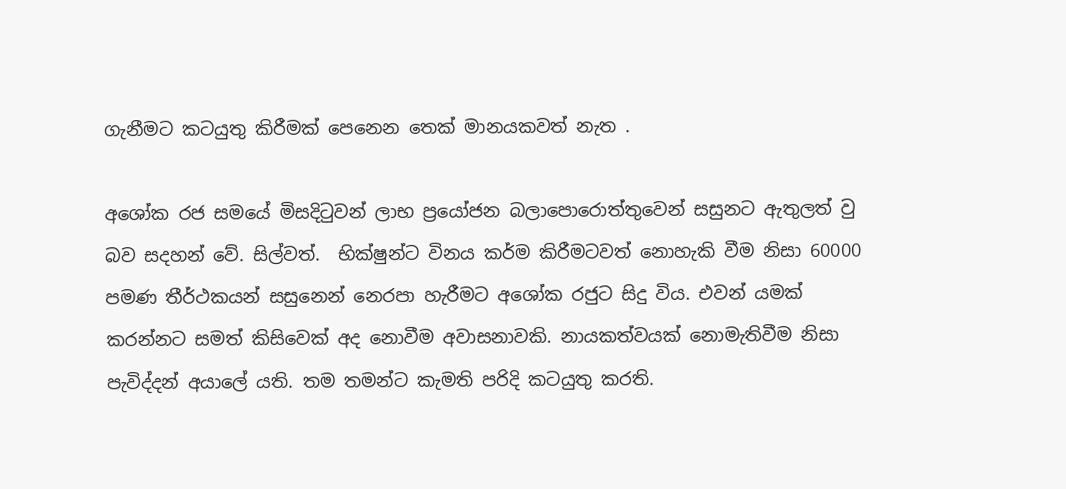ගැනීමට කටයුතු කිරීමක් පෙනෙන තෙක් මානයකවත් නැත .

අශෝක රජ සමයේ මිසදිටුවන් ලාභ ප්‍රයෝජන බලාපොරොත්තුවෙන් සසුනට ඇතුලත් වු බව සදහන් වේ. සිල්වත්.  භික්ෂුන්ට විනය කර්ම කිරීමටවත් නොහැකි වීම නිසා 60000 පමණ තීර්ථකයන් සසුනෙන් නෙරපා හැරීමට අශෝක රජුට සිදු විය. එවන් යමක් කරන්නට සමත් කිසිවෙක් අද නොවීම අවාසනාවකි. නායකත්වයක් නොමැතිවීම නිසා පැවිද්දන් අයාලේ යති. තම තමන්ට කැමති පරිදි කටයුතු කරති.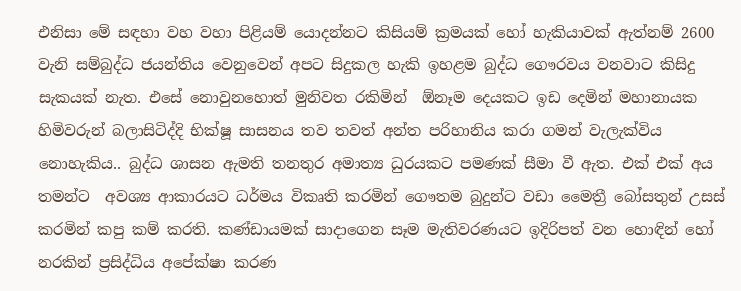එනිසා මේ සඳහා වහ වහා පිළියම් යොදන්නට කිසියම් ක්‍රමයක් හෝ හැකියාවක් ඇත්නම් 2600 වැනි සම්බුද්ධ ජයන්තිය වෙනුවෙන් අපට සිදුකල හැකි ඉහළම බුද්ධ ගෞරවය වනවාට කිසිදු සැකයක් නැත. එසේ නොවුනහොත් මුනිවත රකිමින්  ඕනෑම දෙයකට ඉඩ දෙමින් මහානායක හිමිවරුන් බලාසිටිද්දි භික්ෂූ සාසනය තව තවත් අන්ත පරිහානිය කරා ගමන් වැලැක්විය නොහැකිය.. බුද්ධ ශාසන ඇමති තනතුර අමාත්‍ය ධුරයකට පමණක් සීමා වී ඇත. එක් එක් අය තමන්ට  අවශ්‍ය ආකාරයට ධර්මය විකෘති කරමින් ගෞතම බුදුන්ට වඩා මෛත්‍රී බෝසතුන් උසස් කරමින් කපු කම් කරති. කණ්ඩායමක් සාදාගෙන සෑම මැතිවරණයට ඉදිරිපත් වන හොඳින් හෝ නරකින් ප්‍රසිද්ධිය අපේක්ෂා කරණ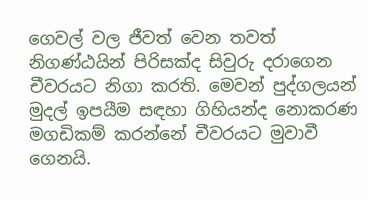ගෙවල් වල ජීවත් වෙන තවත් නිගණ්ඨයින් පිරිසක්ද සිවුරු දරාගෙන චීවරයට නිගා කරති. මෙවන් පුද්ගලයන් මුදල් ඉපයීම සඳහා ගිහියන්ද නොකරණ මගඩිකම් කරන්නේ චීවරයට මුවාවී ගෙනයි.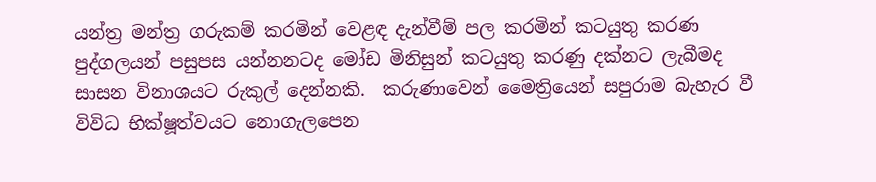යන්ත්‍ර මන්ත්‍ර ගරුකම් කරමින් වෙළඳ දැන්වීම් පල කරමින් කටයුතු කරණ පුද්ගලයන් පසුපස යන්නනටද මෝඩ මිනිසුන් කටයුතු කරණු දක්නට ලැබීමද සාසන විනාශයට රුකුල් දෙන්නකි.  කරුණාවෙන් මෛත්‍රියෙන් සපුරාම බැහැර වී විවිධ භික්ෂූත්වයට නොගැලපෙන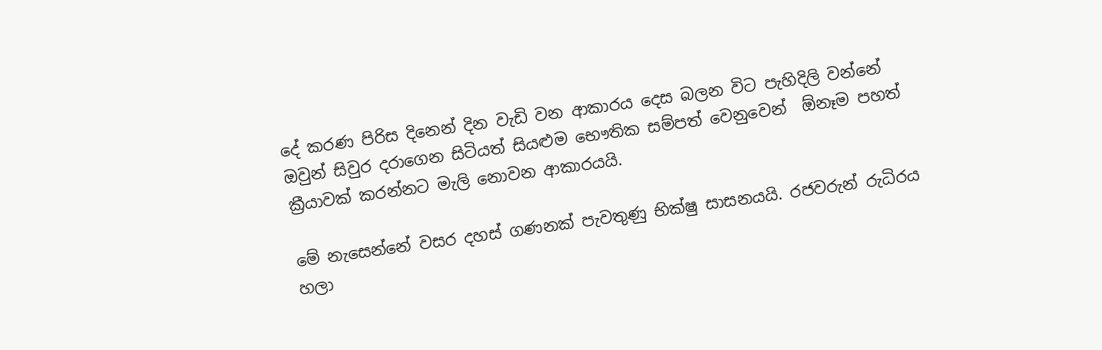දේ කරණ පිරිස දිනෙන් දින වැඩි වන ආකාරය දෙස බලන විට පැහිදිලි වන්නේ ඔවුන් සිවුර දරාගෙන සිටියත් සියළුම භෞතික සම්පත් වෙනුවෙන්  ඕනෑම පහත් ක්‍රීයාවක් කරන්නට මැලි නොවන ආකාරයයි.

මේ නැසෙන්නේ වසර දහස් ගණනක් පැවතුණු භික්ෂු සාසනයයි. රජවරුන් රුධිරය හලා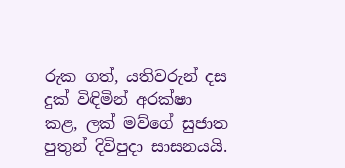රුක ගත්, යතිවරුන් දස දුක් විඳිමින් අරක්ෂා කළ, ලක් මව්ගේ සුජාත පුතුන් දිවිපුදා සාසනයයි.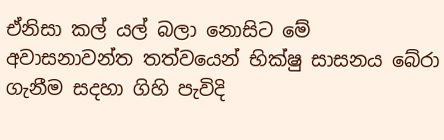ඒනිසා කල් යල් බලා නොසිට මේ අවාසනාවන්ත තත්වයෙන් භික්ෂු සාසනය බේරා ගැනීම සදහා ගිහි පැවිදි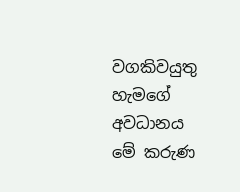වගකිවයුතු හැමගේ අවධානය මේ කරුණ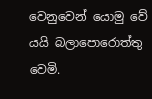වෙනුවෙන් යොමු වේ යයි බලාපොරොත්තු වෙමි.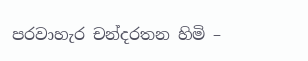පරවාහැර චන්දරතන හිමි –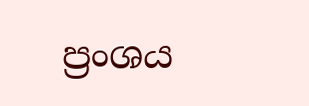ප්‍රංශය